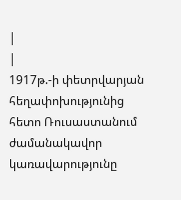|
|
1917թ.-ի փետրվարյան հեղափոխությունից հետո Ռուսաստանում ժամանակավոր կառավարությունը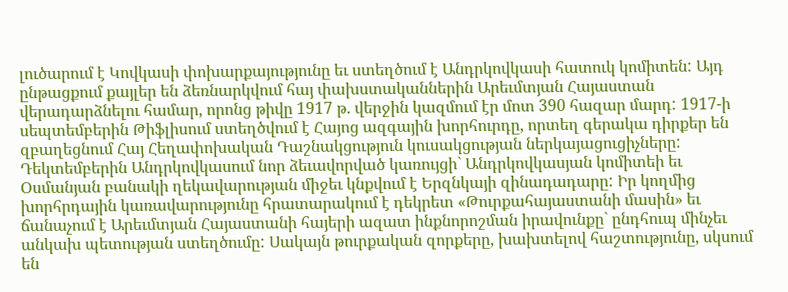լուծարում է Կովկասի փոխարքայությունը եւ ստեղծում է Անդրկովկասի հատուկ կոմիտեն: Այդ ընթացքում քայլեր են ձեռնարկվում հայ փախստականներին Արեւմտյան Հայաստան վերադարձնելու համար, որոնց թիվը 1917 թ. վերջին կազմում էր մոտ 390 հազար մարդ: 1917-ի սեպտեմբերին Թիֆլիսում ստեղծվում է Հայոց ազգային խորհուրդը, որտեղ գերակա դիրքեր են զբաղեցնում Հայ Հեղափոխական Դաշնակցություն կուսակցության ներկայացուցիչները: Դեկտեմբերին Անդրկովկասում նոր ձեւավորված կառույցի` Անդրկովկասյան կոմիտեի եւ Օսմանյան բանակի ղեկավարության միջեւ կնքվում է Երզնկայի զինադադարը: Իր կողմից խորհրդային կառավարությունը հրատարակում է դեկրետ «Թուրքահայաստանի մասին» եւ ճանաչում է Արեւմտյան Հայաստանի հայերի ազատ ինքնորոշման իրավունքը` ընդհուպ մինչեւ անկախ պետության ստեղծումը: Սակայն թուրքական զորքերը, խախտելով հաշտությունը, սկսում են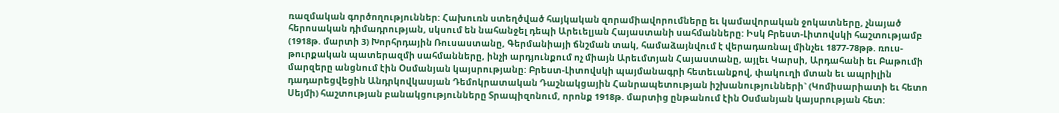ռազմական գործողություններ: Հախուռն ստեղծված հայկական զորամիավորումները եւ կամավորական ջոկատները, չնայած հերոսական դիմադրության, սկսում են նահանջել դեպի Արեւելյան Հայաստանի սահմանները: Իսկ Բրեստ-Լիտովսկի հաշտությամբ (1918թ. մարտի 3) Խորհրդային Ռուսաստանը, Գերմանիայի ճնշման տակ, համաձայնվում է վերադառնալ մինչեւ 1877-78թթ. ռուս-թուրքական պատերազմի սահմանները, ինչի արդյունքում ոչ միայն Արեւմտյան Հայաստանը, այլեւ Կարսի, Արդահանի եւ Բաթումի մարզերը անցնում էին Օսմանյան կայսրությանը: Բրեստ-Լիտովսկի պայմանագրի հետեւանքով, փակուղի մտան եւ ապրիլին դադարեցվեցին Անդրկովկասյան Դեմոկրատական Դաշնակցային Հանրապետության իշխանությունների` (Կոմիսարիատի եւ հետո Սեյմի) հաշտության բանակցությունները Տրապիզոնում, որոնք 1918թ. մարտից ընթանում էին Օսմանյան կայսրության հետ: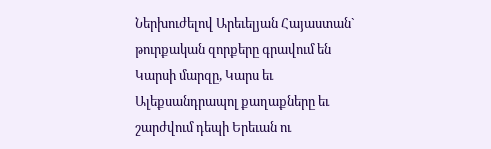Ներխուժելով Արեւելյան Հայաստան` թուրքական զորքերը գրավում են Կարսի մարզը, Կարս եւ Ալեքսանդրապոլ քաղաքները եւ շարժվում դեպի Երեւան ու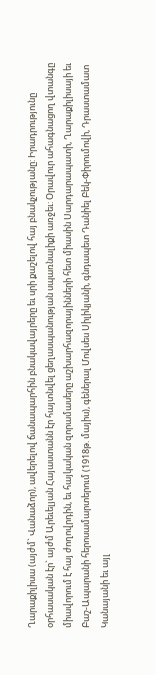Ղարաքիլիսա (այժմ` Վանաձոր), ավերելով ճանապարհին բնակավայրերը եւ սրի քաշելով հայ բնակչությանը: Իրադրությունը օրհասական էր` այժմ Արեւելյան Հայաստանն էր հայտնվել ցեղասպանության սպառնալիքի առջեւ: Օրավուր ահագնացող վտանգը միավորում է հայ ժողովրդին, եւ հայկական զորամասերը աշխարհազորայինների հետ միասին Սարդարապատի, Ղարաքիլիսայի եւ Բաշ-Ապարանի հերոսամարտերում (1918թ. մայիս), գեներալ Մովսես Սիլիկյանի, գնդապետ Դանիել Բեկ-Փիրումովի, Դրաստամատ Կանայանի եւ այլ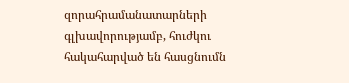զորահրամանատարների գլխավորությամբ, հուժկու հակահարված են հասցնումն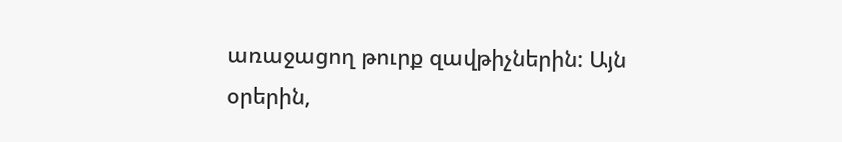առաջացող թուրք զավթիչներին: Այն օրերին,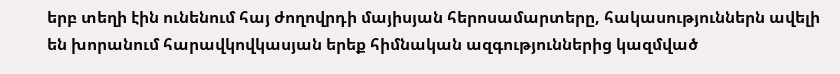երբ տեղի էին ունենում հայ ժողովրդի մայիսյան հերոսամարտերը, հակասություններն ավելի են խորանում հարավկովկասյան երեք հիմնական ազգություններից կազմված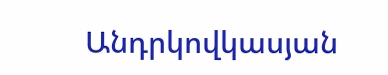Անդրկովկասյան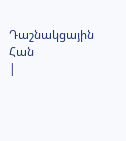Դաշնակցային Հան
|